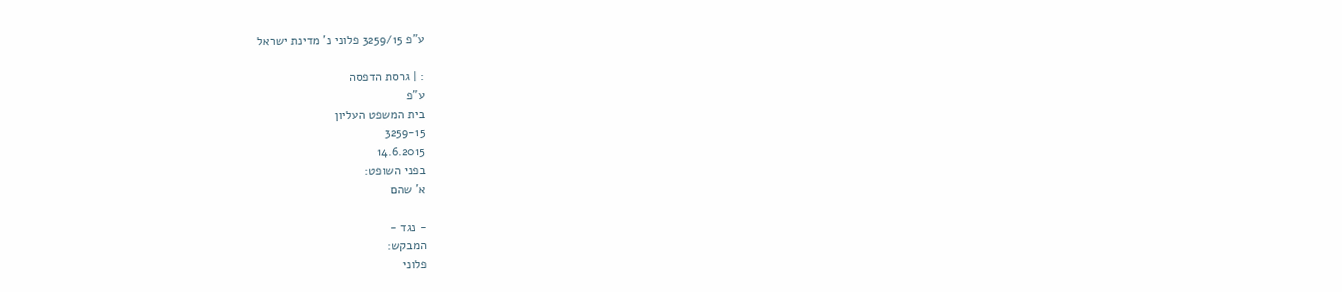ע"פ 3259/15 פלוני נ' מדינת ישראל

: | גרסת הדפסה
ע"פ
בית המשפט העליון
3259-15
14.6.2015
בפני השופט:
א' שהם

- נגד -
המבקש:
פלוני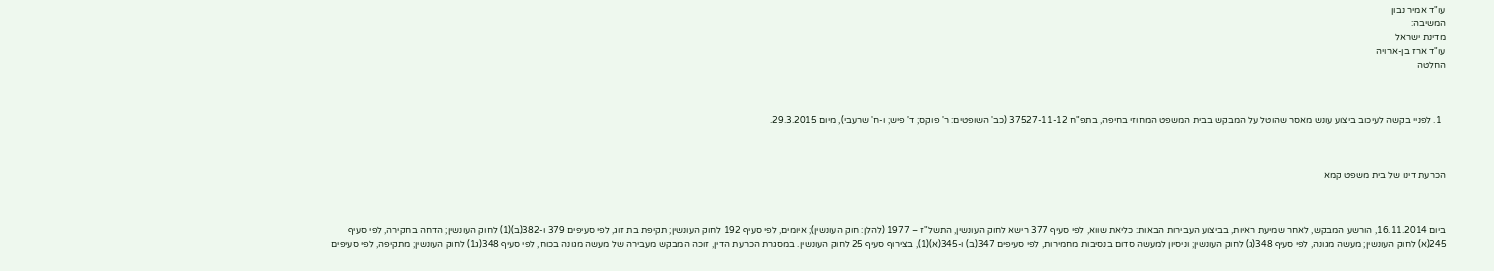עו"ד אמיר נבון
המשיבה:
מדינת ישראל
עו"ד ארז בן-ארויה
החלטה



  1. לפניי בקשה לעיכוב ביצוע עונש מאסר שהוטל על המבקש בבית המשפט המחוזי בחיפה, בתפ"ח 37527-11-12 (כב' השופטים: ר' פוקס; ד' פיש; ו-ח' שרעבי), מיום 29.3.2015.



הכרעת דינו של בית משפט קמא



ביום 16.11.2014, הורשע המבקש, לאחר שמיעת ראיות, בביצוע העבירות הבאות: כליאת שווא, לפי סעיף 377 רישא לחוק העונשין, התשל"ז – 1977 (להלן: חוק העונשין); איומים, לפי סעיף 192 לחוק העונשין; תקיפת בת זוג, לפי סעיפים 379 ו-382(ב)(1) לחוק העונשין; הדחה בחקירה, לפי סעיף 245(א) לחוק העונשין; מעשה מגונה, לפי סעיף 348(ג) לחוק העונשין; וניסיון למעשה סדום בנסיבות מחמירות, לפי סעיפים 347(ב) ו-345(א)(1), בצירוף סעיף 25 לחוק העונשין. במסגרת הכרעת הדין, זוכה המבקש מעבירה של מעשה מגונה בכוח, לפי סעיף 348(ג1) לחוק העונשין; מתקיפה, לפי סעיפים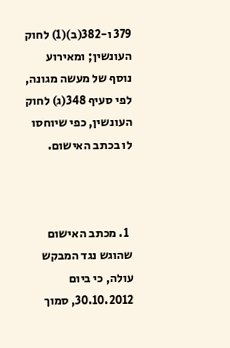379 ו-382(ב)(1) לחוק העונשין; ומאירוע נוסף של מעשה מגונה, לפי סעיף 348(ג) לחוק העונשין, כפי שיוחסו לו בכתב האישום.



  1. מכתב האישום שהוגש נגד המבקש עולה, כי ביום 30.10.2012, סמוך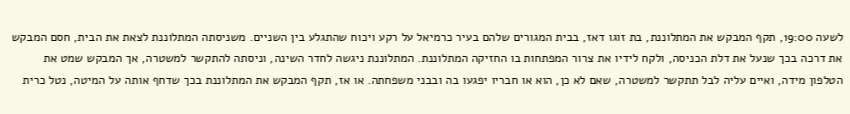לשעה 19:00, תקף המבקש את המתלוננת, בת זוגו דאז, בבית המגורים שלהם בעיר כרמיאל על רקע ויכוח שהתגלע בין השניים. משניסתה המתלוננת לצאת את הבית, חסם המבקש את דרכה בכך שנעל את דלת הכניסה, ולקח לידיו את צרור המפתחות בו החזיקה המתלוננת. המתלוננת ניגשה לחדר השינה, וניסתה להתקשר למשטרה, אך המבקש שמט את הטלפון מידה, ואיים עליה לבל תתקשר למשטרה, שאם לא כן, הוא או חבריו יפגעו בה ובבני משפחתה. או אז, תקף המבקש את המתלוננת בכך שדחף אותה על המיטה, נטל כרית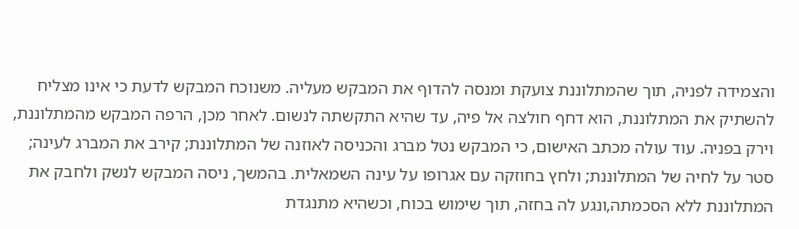והצמידה לפניה, תוך שהמתלוננת צועקת ומנסה להדוף את המבקש מעליה. משנוכח המבקש לדעת כי אינו מצליח להשתיק את המתלוננת, הוא דחף חולצה אל פיה, עד שהיא התקשתה לנשום. לאחר מכן, הרפה המבקש מהמתלוננת, וירק בפניה. עוד עולה מכתב האישום, כי המבקש נטל מברג והכניסה לאוזנה של המתלוננת; קירב את המברג לעינה; סטר על לחיה של המתלוננת; ולחץ בחוזקה עם אגרופו על עינה השמאלית. בהמשך, ניסה המבקש לנשק ולחבק את המתלוננת ללא הסכמתה,ונגע לה בחזה, תוך שימוש בכוח, וכשהיא מתנגדת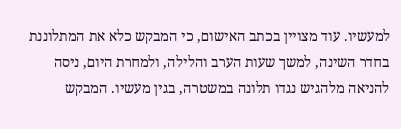למעשיו. עוד מצויין בכתב האישום, כי המבקש כלא את המתלוננת בחדר השינה, למשך שעות הערב והלילה, ולמחרת היום, ניסה להניאה מלהגיש נגדו תלונה במשטרה, בגין מעשיו. המבקש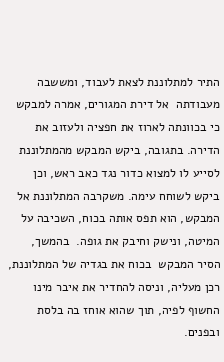התיר למתלוננת לצאת לעבוד, ומששבה מעבודתה  אל דירת המגורים, אמרה למבקש כי בכוונתה לארוז את חפציה ולעזוב את הדירה. בתגובה, ביקש המבקש מהמתלוננת לסייע לו למצוא כדור נגד כאב ראש, וכן ביקש לשוחח עימה. משקרבה המתלוננת אל המבקש, הוא תפס אותה בכוח, השכיבה על המיטה, ונישק וחיבק את גופה.  בהמשך, הסיר המבקש  בכוח את בגדיה של המתלוננת, רכן מעליה, וניסה להחדיר את איבר מינו החשוף לפיה, תוך שהוא אוחז בה בלסת ובפנים.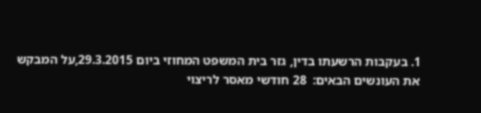1. בעקבות הרשעתו בדין, גזר בית המשפט המחוזי ביום 29.3.2015,על המבקש את העונשים הבאים:  28 חודשי מאסר לריצוי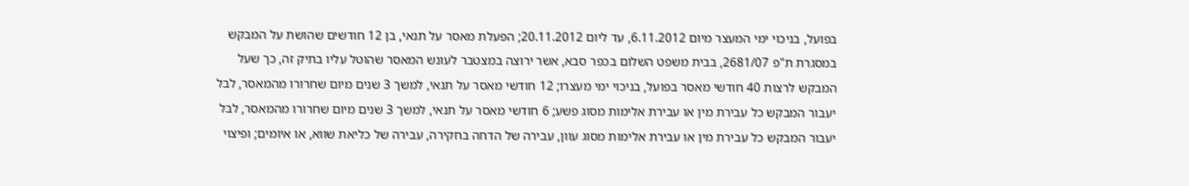בפועל, בניכוי ימי המעצר מיום 6.11.2012, עד ליום 20.11.2012; הפעלת מאסר על תנאי, בן 12 חודשים שהושת על המבקש במסגרת ת"פ 2681/07, בבית משפט השלום בכפר סבא, אשר ירוצה במצטבר לעונש המאסר שהוטל עליו בתיק זה, כך שעל המבקש לרצות 40 חודשי מאסר בפועל, בניכוי ימי מעצרו; 12 חודשי מאסר על תנאי, למשך 3 שנים מיום שחרורו מהמאסר, לבל יעבור המבקש כל עבירת מין או עבירת אלימות מסוג פשע; 6 חודשי מאסר על תנאי, למשך 3 שנים מיום שחרורו מהמאסר, לבל יעבור המבקש כל עבירת מין או עבירת אלימות מסוג עוון, עבירה של הדחה בחקירה, עבירה של כליאת שווא, או איומים; ופיצוי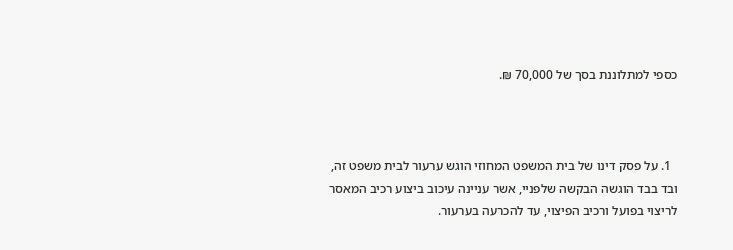כספי למתלוננת בסך של 70,000 ₪.



  1. על פסק דינו של בית המשפט המחוזי הוגש ערעור לבית משפט זה, ובד בבד הוגשה הבקשה שלפניי, אשר עניינה עיכוב ביצוע רכיב המאסר לריצוי בפועל ורכיב הפיצוי, עד להכרעה בערעור.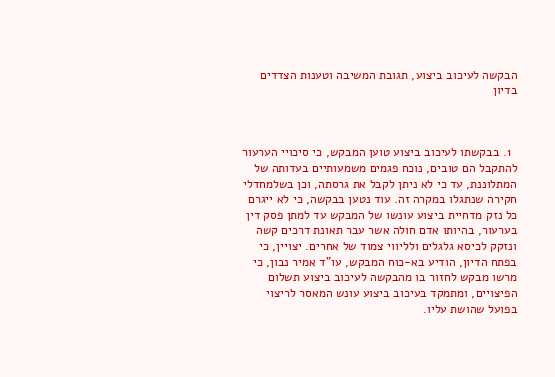הבקשה לעיכוב ביצוע, תגובת המשיבה וטענות הצדדים בדיון



  1. בבקשתו לעיכוב ביצוע טוען המבקש, כי סיכויי הערעור להתקבל הם טובים, נוכח פגמים משמעותיים בעדותה של המתלוננת, עד כי לא ניתן לקבל את גרסתה, וכן בשלמחדלי חקירה שנתגלו במקרה זה. עוד נטען בבקשה, כי לא ייגרם כל נזק מדחיית ביצוע עונשו של המבקש עד למתן פסק דין בערעור, בהיותו אדם חולה אשר עבר תאונת דרכים קשה ונזקק לכיסא גלגלים ולליווי צמוד של אחרים. יצויין, כי בפתח הדיון, הודיע בא-כוח המבקש, עו"ד אמיר נבון, כי מרשו מבקש לחזור בו מהבקשה לעיכוב ביצוע תשלום הפיצויים, ומתמקד בעיכוב ביצוע עונש המאסר לריצוי בפועל שהושת עליו.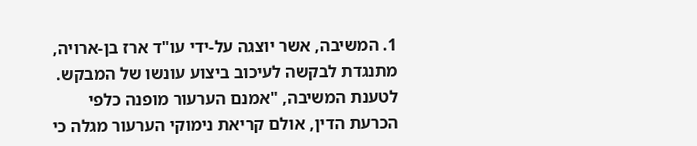1. המשיבה, אשר יוצגה על-ידי עו"ד ארז בן-ארויה, מתנגדת לבקשה לעיכוב ביצוע עונשו של המבקש. לטענת המשיבה, "אמנם הערעור מופנה כלפי הכרעת הדין, אולם קריאת נימוקי הערעור מגלה כי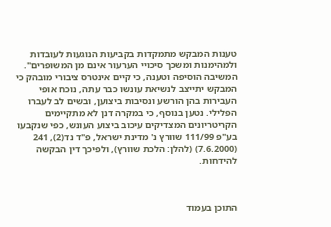טענות המבקש מתמקדות בקביעות הנוגעות לעובדות ולמהימנות ומשכך סיכויי הערעור אינם מן המשופרים". המשיבה הוסיפה וטענה, כי קיים אינטרס ציבורי מובהק כי המבקש יתייצב לנשיאת עונשו כבר עתה, נוכח אופי העבירות בהן הורשע ונסיבות ביצוען, ובשים לב לעברו הפלילי. נטען בנוסף, כי במקרה דנן לא מתקיימים הקריטריונים המצדיקים עיכוב ביצוע העונש, כפי שנקבעו בע"פ 111/99 שוורץ נ' מדינת ישראל, פ"ד נד(2), 241 (7.6.2000) (להלן: הלכת שוורץ), ולפיכך דין הבקשה להידחות.



התוכן בעמוד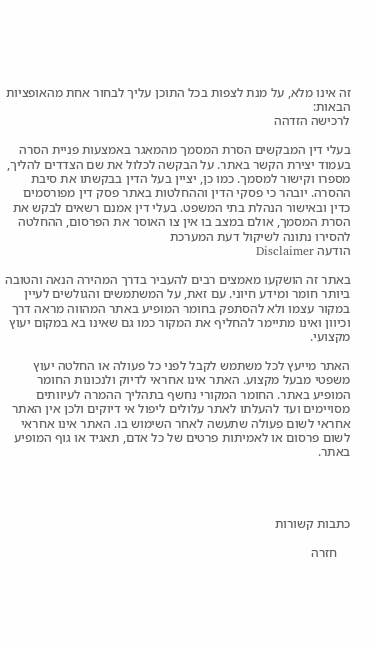זה אינו מלא, על מנת לצפות בכל התוכן עליך לבחור אחת מהאופציות הבאות:
לרכישה הזדהה

בעלי דין המבקשים הסרת המסמך מהמאגר באמצעות פניית הסרה בעמוד יצירת הקשר באתר. על הבקשה לכלול את שם הצדדים להליך, מספרו וקישור למסמך. כמו כן, יציין בעל הדין בבקשתו את סיבת ההסרה. יובהר כי פסקי הדין וההחלטות באתר פסק דין מפורסמים כדין ובאישור הנהלת בתי המשפט. בעלי דין אמנם רשאים לבקש את הסרת המסמך, אולם במצב בו אין צו האוסר את הפרסום, ההחלטה להסירו נתונה לשיקול דעת המערכת
הודעה Disclaimer

באתר זה הושקעו מאמצים רבים להעביר בדרך המהירה הנאה והטובה ביותר חומר ומידע חיוני. עם זאת, על המשתמשים והגולשים לעיין במקור עצמו ולא להסתפק בחומר המופיע באתר המהווה מראה דרך וכיוון ואינו מתיימר להחליף את המקור כמו גם שאינו בא במקום יעוץ מקצועי.

האתר מייעץ לכל משתמש לקבל לפני כל פעולה או החלטה יעוץ משפטי מבעל מקצוע. האתר אינו אחראי לדיוק ולנכונות החומר המופיע באתר. החומר המקורי נחשף בתהליך ההמרה לעיוותים מסויימים ועד להעלתו לאתר עלולים ליפול אי דיוקים ולכן אין האתר אחראי לשום פעולה שתעשה לאחר השימוש בו. האתר אינו אחראי לשום פרסום או לאמיתות פרטים של כל אדם, תאגיד או גוף המופיע באתר.




כתבות קשורות

    חזרה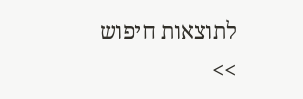לתוצאות חיפוש >>